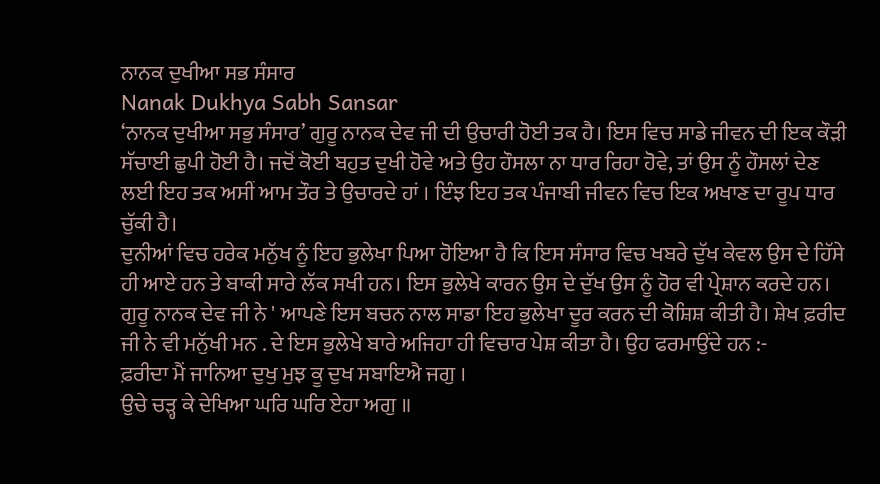ਨਾਨਕ ਦੁਖੀਆ ਸਭ ਸੰਸਾਰ
Nanak Dukhya Sabh Sansar
‘ਨਾਨਕ ਦੁਖੀਆ ਸਭੁ ਸੰਸਾਰ’ ਗੁਰੂ ਨਾਨਕ ਦੇਵ ਜੀ ਦੀ ਉਚਾਰੀ ਹੋਈ ਤਕ ਹੈ। ਇਸ ਵਿਚ ਸਾਡੇ ਜੀਵਨ ਦੀ ਇਕ ਕੌੜੀ ਸੱਚਾਈ ਛੁਪੀ ਹੋਈ ਹੈ। ਜਦੋਂ ਕੋਈ ਬਹੁਤ ਦੁਖੀ ਹੋਵੇ ਅਤੇ ਉਹ ਹੌਸਲਾ ਨਾ ਧਾਰ ਰਿਹਾ ਹੋਵੇ, ਤਾਂ ਉਸ ਨੂੰ ਹੌਸਲਾਂ ਦੇਣ ਲਈ ਇਹ ਤਕ ਅਸੀਂ ਆਮ ਤੌਰ ਤੇ ਉਚਾਰਦੇ ਹਾਂ । ਇੰਝ ਇਹ ਤਕ ਪੰਜਾਬੀ ਜੀਵਨ ਵਿਚ ਇਕ ਅਖਾਣ ਦਾ ਰੂਪ ਧਾਰ ਚੁੱਕੀ ਹੈ।
ਦੁਨੀਆਂ ਵਿਚ ਹਰੇਕ ਮਨੁੱਖ ਨੂੰ ਇਹ ਭੁਲੇਖਾ ਪਿਆ ਹੋਇਆ ਹੈ ਕਿ ਇਸ ਸੰਸਾਰ ਵਿਚ ਖਬਰੇ ਦੁੱਖ ਕੇਵਲ ਉਸ ਦੇ ਹਿੱਸੇ ਹੀ ਆਏ ਹਨ ਤੇ ਬਾਕੀ ਸਾਰੇ ਲੱਕ ਸਖੀ ਹਨ। ਇਸ ਭੁਲੇਖੇ ਕਾਰਨ ਉਸ ਦੇ ਦੁੱਖ ਉਸ ਨੂੰ ਹੋਰ ਵੀ ਪ੍ਰੇਸ਼ਾਨ ਕਰਦੇ ਹਨ। ਗੁਰੂ ਨਾਨਕ ਦੇਵ ਜੀ ਨੇ ' ਆਪਣੇ ਇਸ ਬਚਨ ਨਾਲ ਸਾਡਾ ਇਹ ਭੁਲੇਖਾ ਦੂਰ ਕਰਨ ਦੀ ਕੋਸ਼ਿਸ਼ ਕੀਤੀ ਹੈ। ਸ਼ੇਖ ਫ਼ਰੀਦ ਜੀ ਨੇ ਵੀ ਮਨੁੱਖੀ ਮਨ . ਦੇ ਇਸ ਭੁਲੇਖੇ ਬਾਰੇ ਅਜਿਹਾ ਹੀ ਵਿਚਾਰ ਪੇਸ਼ ਕੀਤਾ ਹੈ। ਉਹ ਫਰਮਾਉਂਦੇ ਹਨ :-
ਫ਼ਰੀਦਾ ਮੈਂ ਜਾਨਿਆ ਦੁਖੁ ਮੁਝ ਕੂ ਦੁਖ ਸਬਾਇਐ ਜਗੁ ।
ਉਚੇ ਚੜ੍ਹ ਕੇ ਦੇਖਿਆ ਘਰਿ ਘਰਿ ਏਹਾ ਅਗੁ ॥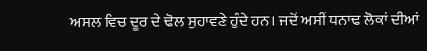ਅਸਲ ਵਿਚ ਦੂਰ ਦੇ ਢੋਲ ਸੁਹਾਵਣੇ ਹੁੰਦੇ ਹਨ। ਜਦੋਂ ਅਸੀਂ ਧਨਾਢ ਲੋਕਾਂ ਦੀਆਂ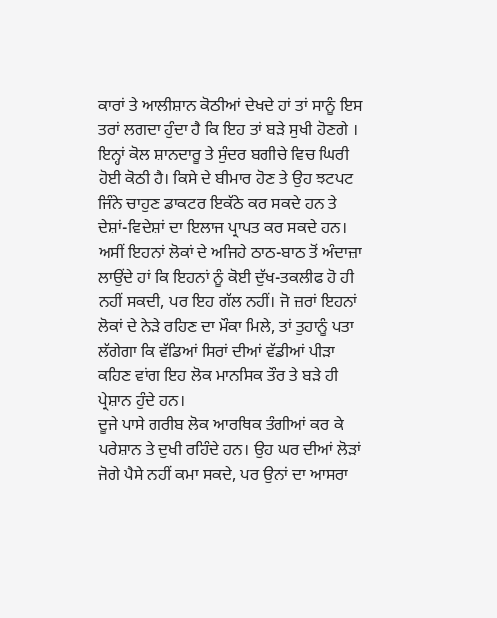ਕਾਰਾਂ ਤੇ ਆਲੀਸ਼ਾਨ ਕੋਠੀਆਂ ਦੇਖਦੇ ਹਾਂ ਤਾਂ ਸਾਨੂੰ ਇਸ ਤਰਾਂ ਲਗਦਾ ਹੁੰਦਾ ਹੈ ਕਿ ਇਹ ਤਾਂ ਬੜੇ ਸੁਖੀ ਹੋਣਗੇ । ਇਨ੍ਹਾਂ ਕੋਲ ਸ਼ਾਨਦਾਰੂ ਤੇ ਸੁੰਦਰ ਬਗੀਚੇ ਵਿਚ ਘਿਰੀ ਹੋਈ ਕੋਠੀ ਹੈ। ਕਿਸੇ ਦੇ ਬੀਮਾਰ ਹੋਣ ਤੇ ਉਹ ਝਟਪਟ ਜਿੰਨੇ ਚਾਹੁਣ ਡਾਕਟਰ ਇਕੱਠੇ ਕਰ ਸਕਦੇ ਹਨ ਤੇ ਦੇਸ਼ਾਂ-ਵਿਦੇਸ਼ਾਂ ਦਾ ਇਲਾਜ ਪ੍ਰਾਪਤ ਕਰ ਸਕਦੇ ਹਨ। ਅਸੀਂ ਇਹਨਾਂ ਲੋਕਾਂ ਦੇ ਅਜਿਹੇ ਠਾਠ-ਬਾਠ ਤੋਂ ਅੰਦਾਜ਼ਾ ਲਾਉਂਦੇ ਹਾਂ ਕਿ ਇਹਨਾਂ ਨੂੰ ਕੋਈ ਦੁੱਖ-ਤਕਲੀਫ ਹੋ ਹੀ ਨਹੀਂ ਸਕਦੀ, ਪਰ ਇਹ ਗੱਲ ਨਹੀਂ। ਜੋ ਜ਼ਰਾਂ ਇਹਨਾਂ ਲੋਕਾਂ ਦੇ ਨੇੜੇ ਰਹਿਣ ਦਾ ਮੌਕਾ ਮਿਲੇ, ਤਾਂ ਤੁਹਾਨੂੰ ਪਤਾ ਲੱਗੇਗਾ ਕਿ ਵੱਡਿਆਂ ਸਿਰਾਂ ਦੀਆਂ ਵੱਡੀਆਂ ਪੀੜਾ ਕਹਿਣ ਵਾਂਗ ਇਹ ਲੋਕ ਮਾਨਸਿਕ ਤੌਰ ਤੇ ਬੜੇ ਹੀ ਪ੍ਰੇਸ਼ਾਨ ਹੁੰਦੇ ਹਨ।
ਦੂਜੇ ਪਾਸੇ ਗਰੀਬ ਲੋਕ ਆਰਥਿਕ ਤੰਗੀਆਂ ਕਰ ਕੇ ਪਰੇਸ਼ਾਨ ਤੇ ਦੁਖੀ ਰਹਿੰਦੇ ਹਨ। ਉਹ ਘਰ ਦੀਆਂ ਲੋੜਾਂ ਜੋਗੇ ਪੈਸੇ ਨਹੀਂ ਕਮਾ ਸਕਦੇ, ਪਰ ਉਨਾਂ ਦਾ ਆਸਰਾ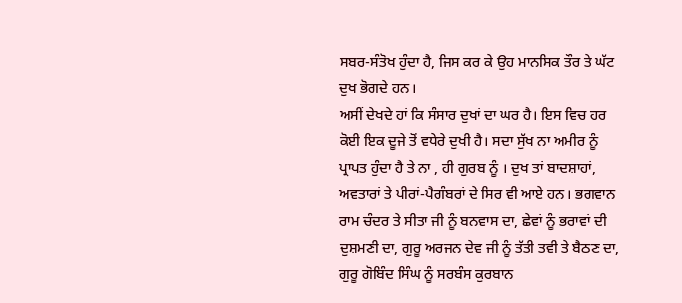ਸਬਰ-ਸੰਤੋਖ ਹੁੰਦਾ ਹੈ, ਜਿਸ ਕਰ ਕੇ ਉਹ ਮਾਨਸਿਕ ਤੌਰ ਤੇ ਘੱਟ ਦੁਖ ਭੋਗਦੇ ਹਨ।
ਅਸੀਂ ਦੇਖਦੇ ਹਾਂ ਕਿ ਸੰਸਾਰ ਦੁਖਾਂ ਦਾ ਘਰ ਹੈ। ਇਸ ਵਿਚ ਹਰ ਕੋਈ ਇਕ ਦੂਜੇ ਤੋਂ ਵਧੇਰੇ ਦੁਖੀ ਹੈ। ਸਦਾ ਸੁੱਖ ਨਾ ਅਮੀਰ ਨੂੰ ਪ੍ਰਾਪਤ ਹੁੰਦਾ ਹੈ ਤੇ ਨਾ , ਹੀ ਗੁਰਬ ਨੂੰ । ਦੁਖ ਤਾਂ ਬਾਦਸ਼ਾਹਾਂ, ਅਵਤਾਰਾਂ ਤੇ ਪੀਰਾਂ-ਪੈਗੰਬਰਾਂ ਦੇ ਸਿਰ ਵੀ ਆਏ ਹਨ। ਭਗਵਾਨ ਰਾਮ ਚੰਦਰ ਤੇ ਸੀਤਾ ਜੀ ਨੂੰ ਬਨਵਾਸ ਦਾ, ਛੇਵਾਂ ਨੂੰ ਭਰਾਵਾਂ ਦੀ ਦੁਸ਼ਮਣੀ ਦਾ, ਗੁਰੂ ਅਰਜਨ ਦੇਵ ਜੀ ਨੂੰ ਤੱਤੀ ਤਵੀ ਤੇ ਬੈਠਣ ਦਾ, ਗੁਰੂ ਗੋਬਿੰਦ ਸਿੰਘ ਨੂੰ ਸਰਬੰਸ ਕੁਰਬਾਨ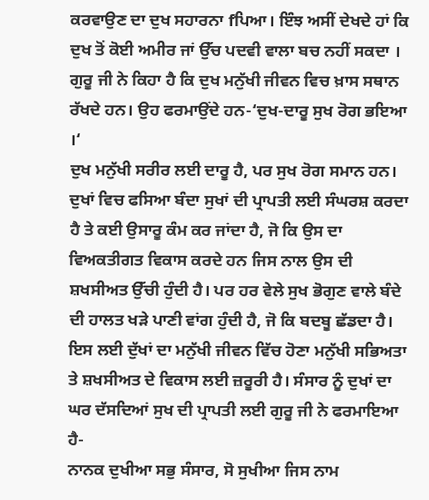ਕਰਵਾਉਣ ਦਾ ਦੁਖ ਸਹਾਰਨਾ fਪਿਆ। ਇੰਝ ਅਸੀਂ ਦੇਖਦੇ ਹਾਂ ਕਿ ਦੁਖ ਤੋਂ ਕੋਈ ਅਮੀਰ ਜਾਂ ਉੱਚ ਪਦਵੀ ਵਾਲਾ ਬਚ ਨਹੀਂ ਸਕਦਾ । ਗੁਰੂ ਜੀ ਨੇ ਕਿਹਾ ਹੈ ਕਿ ਦੁਖ ਮਨੁੱਖੀ ਜੀਵਨ ਵਿਚ ਖ਼ਾਸ ਸਥਾਨ ਰੱਖਦੇ ਹਨ। ਉਹ ਫਰਮਾਉਂਦੇ ਹਨ-‘ਦੁਖ-ਦਾਰੂ ਸੁਖ ਰੋਗ ਭਇਆ ।‘
ਦੁਖ ਮਨੁੱਖੀ ਸਰੀਰ ਲਈ ਦਾਰੂ ਹੈ, ਪਰ ਸੁਖ ਰੋਗ ਸਮਾਨ ਹਨ। ਦੁਖਾਂ ਵਿਚ ਫਸਿਆ ਬੰਦਾ ਸੁਖਾਂ ਦੀ ਪ੍ਰਾਪਤੀ ਲਈ ਸੰਘਰਸ਼ ਕਰਦਾ ਹੈ ਤੇ ਕਈ ਉਸਾਰੂ ਕੰਮ ਕਰ ਜਾਂਦਾ ਹੈ, ਜੋ ਕਿ ਉਸ ਦਾ ਵਿਅਕਤੀਗਤ ਵਿਕਾਸ ਕਰਦੇ ਹਨ ਜਿਸ ਨਾਲ ਉਸ ਦੀ ਸ਼ਖਸੀਅਤ ਉੱਚੀ ਹੁੰਦੀ ਹੈ। ਪਰ ਹਰ ਵੇਲੇ ਸੁਖ ਭੋਗੁਣ ਵਾਲੇ ਬੰਦੇ ਦੀ ਹਾਲਤ ਖੜੇ ਪਾਣੀ ਵਾਂਗ ਹੁੰਦੀ ਹੈ, ਜੋ ਕਿ ਬਦਬੂ ਛੱਡਦਾ ਹੈ। ਇਸ ਲਈ ਦੁੱਖਾਂ ਦਾ ਮਨੁੱਖੀ ਜੀਵਨ ਵਿੱਚ ਹੋਣਾ ਮਨੁੱਖੀ ਸਭਿਅਤਾ ਤੇ ਸ਼ਖਸੀਅਤ ਦੇ ਵਿਕਾਸ ਲਈ ਜ਼ਰੂਰੀ ਹੈ। ਸੰਸਾਰ ਨੂੰ ਦੁਖਾਂ ਦਾ ਘਰ ਦੱਸਦਿਆਂ ਸੁਖ ਦੀ ਪ੍ਰਾਪਤੀ ਲਈ ਗੁਰੂ ਜੀ ਨੇ ਫਰਮਾਇਆ ਹੈ-
ਨਾਨਕ ਦੁਖੀਆ ਸਭੁ ਸੰਸਾਰ, ਸੋ ਸੁਖੀਆ ਜਿਸ ਨਾਮ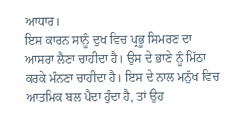ਆਧਾਰ।
ਇਸ ਕਾਰਨ ਸਾਨੂੰ ਦੁਖ ਵਿਚ ਪ੍ਰਭੂ ਸਿਮਰਣ ਦਾ ਆਸਰਾ ਲੈਣਾ ਚਾਹੀਦਾ ਹੈ। ਉਸ ਦੇ ਭਾਣੇ ਨੂੰ ਮਿੱਠਾ ਕਰਕੇ ਮੰਨਣਾ ਚਾਹੀਦਾ ਹੈ। ਇਸ ਦੇ ਨਾਲ ਮਨੁੱਖ ਵਿਚ ਆਤਮਿਕ ਬਲ ਪੈਦਾ ਹੁੰਦਾ ਹੈ, ਤਾਂ ਉਹ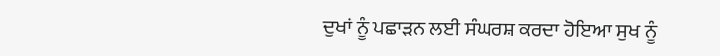ਦੁਖਾਂ ਨੂੰ ਪਛਾੜਨ ਲਈ ਸੰਘਰਸ਼ ਕਰਦਾ ਹੋਇਆ ਸੁਖ ਨੂੰ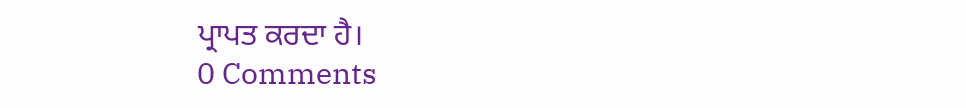ਪ੍ਰਾਪਤ ਕਰਦਾ ਹੈ।
0 Comments